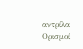αντρίλα
Ορισμοί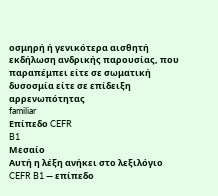οσμηρή ή γενικότερα αισθητή εκδήλωση ανδρικής παρουσίας, που παραπέμπει είτε σε σωματική δυσοσμία είτε σε επίδειξη αρρενωπότητας
familiar
Επίπεδο CEFR
B1
Μεσαίο
Αυτή η λέξη ανήκει στο λεξιλόγιο CEFR B1 — επίπεδο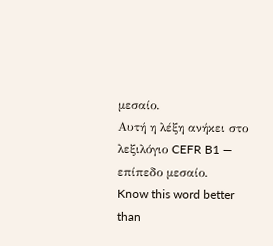μεσαίο.
Αυτή η λέξη ανήκει στο λεξιλόγιο CEFR B1 — επίπεδο μεσαίο.
Know this word better than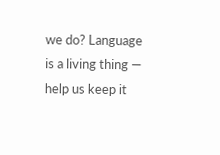we do? Language is a living thing — help us keep it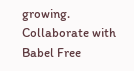growing. Collaborate with Babel Free